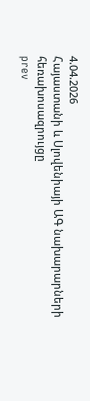4.04.2026
Հայաստանի և Սլովենիայի ԱԳ նախարարների հեռախոսազրույցը
prev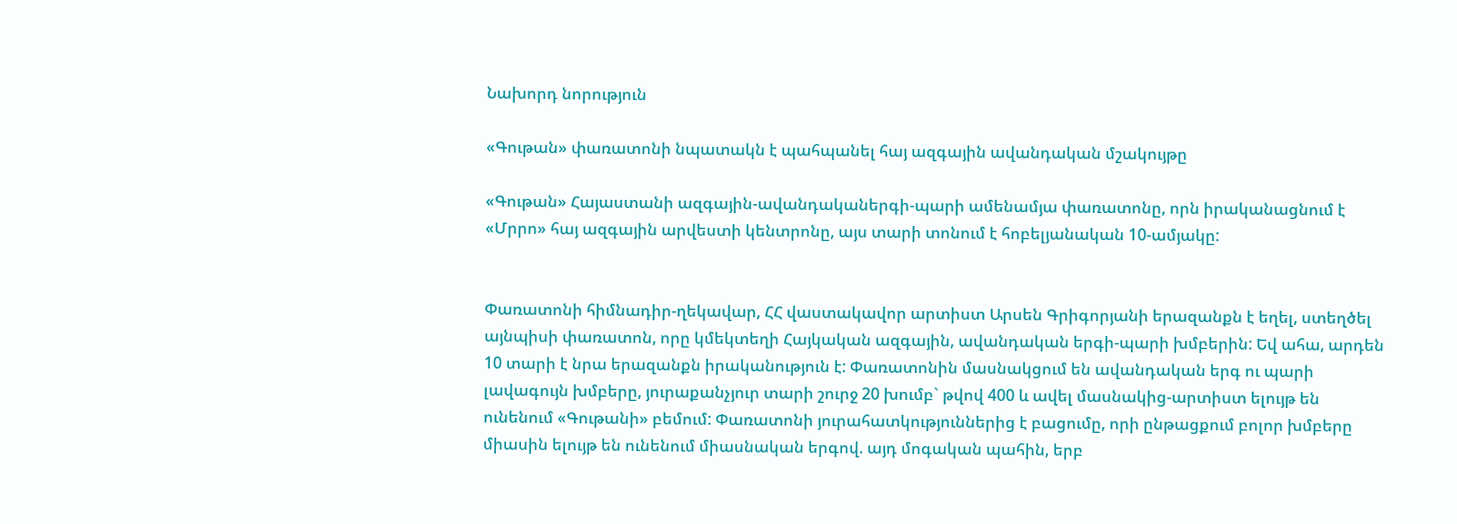Նախորդ նորություն

«Գութան» փառատոնի նպատակն է պահպանել հայ ազգային ավանդական մշակույթը

«Գութան» Հայաստանի ազգային-ավանդականերգի-պարի ամենամյա փառատոնը, որն իրականացնում է «Մրրո» հայ ազգային արվեստի կենտրոնը, այս տարի տոնում է հոբելյանական 10-ամյակը:


Փառատոնի հիմնադիր-ղեկավար, ՀՀ վաստակավոր արտիստ Արսեն Գրիգորյանի երազանքն է եղել, ստեղծել այնպիսի փառատոն, որը կմեկտեղի Հայկական ազգային, ավանդական երգի-պարի խմբերին: Եվ ահա, արդեն 10 տարի է նրա երազանքն իրականություն է: Փառատոնին մասնակցում են ավանդական երգ ու պարի լավագույն խմբերը, յուրաքանչյուր տարի շուրջ 20 խումբ` թվով 400 և ավել մասնակից-արտիստ ելույթ են ունենում «Գութանի» բեմում: Փառատոնի յուրահատկություններից է բացումը, որի ընթացքում բոլոր խմբերը միասին ելույթ են ունենում միասնական երգով. այդ մոգական պահին, երբ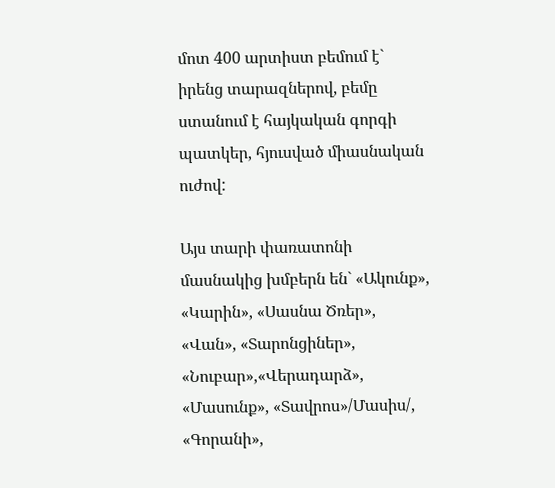մոտ 400 արտիստ բեմում է` իրենց տարազներով, բեմը ստանում է հայկական գորգի պատկեր, հյուսված միասնական ուժով:

Այս տարի փառատոնի մասնակից խմբերն են` «Ակունք», «Կարին», «Սասնա Ծռեր», «Վան», «Տարոնցիներ», «Նուբար»,«Վերադարձ», «Մասունք», «Տավրոս»/Մասիս/, «Գորանի»,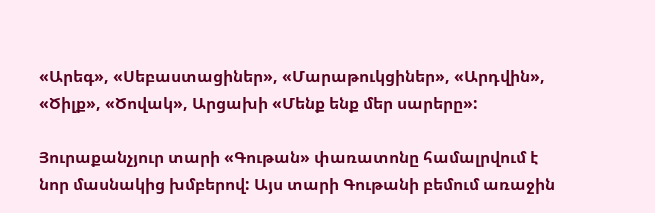«Արեգ», «Սեբաստացիներ», «Մարաթուկցիներ», «Արդվին», «Ծիլք», «Ծովակ», Արցախի «Մենք ենք մեր սարերը»:

Յուրաքանչյուր տարի «Գութան» փառատոնը համալրվում է նոր մասնակից խմբերով: Այս տարի Գութանի բեմում առաջին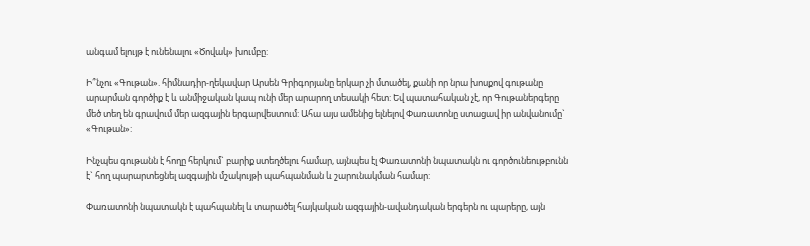անգամ ելույթ է ունենալու «Ծովակ» խումբը:

Ի՞նչու «Գութան». հիմնադիր-ղեկավար Արսեն Գրիգորյանը երկար չի մտածել, քանի որ նրա խոսքով գութանը արարման գործիք է և անմիջական կապ ունի մեր արարող տեսակի հետ: Եվ պատահական չէ, որ Գութաներգերը մեծ տեղ են գրավում մեր ազգային երգարվեստում: Ահա այս ամենից ելնելով Փառատոնը ստացավ իր անվանումը` «Գութան»:

Ինչպես գութանն է հողը հերկում` բարիք ստեղծելու համար, այնպես էլ Փառատոնի նպատակն ու գործունեութբունն է` հող պարարտեցնել ազգային մշակույթի պահպանման և շարունակման համար:

Փառատոնի նպատակն է պահպանել և տարածել հայկական ազգային-ավանդական երգերն ու պարերը, այն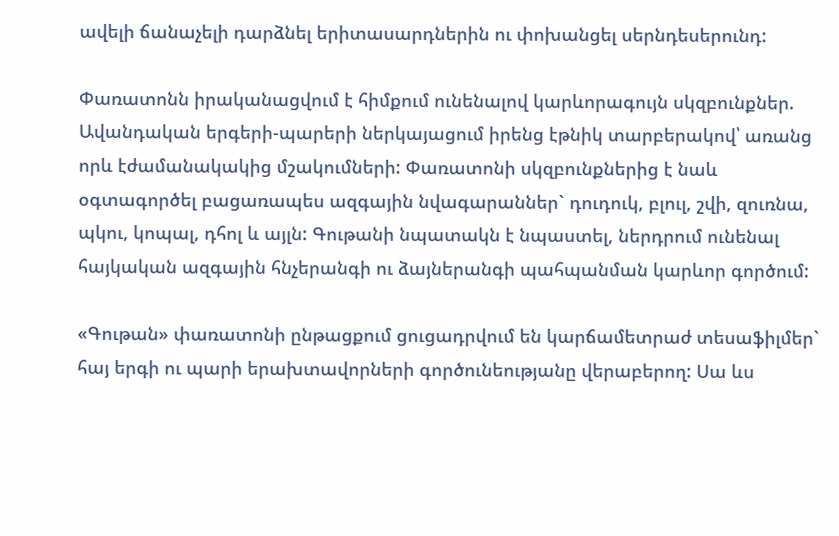ավելի ճանաչելի դարձնել երիտասարդներին ու փոխանցել սերնդեսերունդ:

Փառատոնն իրականացվում է հիմքում ունենալով կարևորագույն սկզբունքներ. Ավանդական երգերի-պարերի ներկայացում իրենց էթնիկ տարբերակով՝ առանց որև էժամանակակից մշակումների: Փառատոնի սկզբունքներից է նաև օգտագործել բացառապես ազգային նվագարաններ` դուդուկ, բլուլ, շվի, զուռնա, պկու, կոպալ, դհոլ և այլն: Գութանի նպատակն է նպաստել, ներդրում ունենալ հայկական ազգային հնչերանգի ու ձայներանգի պահպանման կարևոր գործում:

«Գութան» փառատոնի ընթացքում ցուցադրվում են կարճամետրաժ տեսաֆիլմեր` հայ երգի ու պարի երախտավորների գործունեությանը վերաբերող: Սա ևս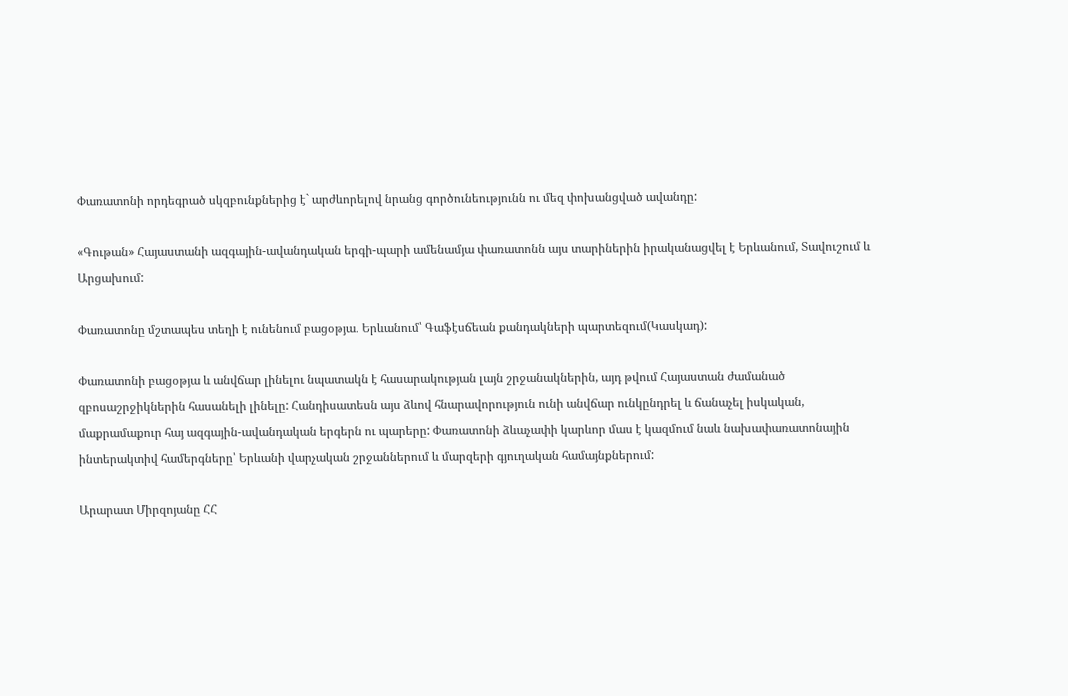Փառատոնի որդեգրած սկզբունքներից է` արժևորելով նրանց գործունեությունն ու մեզ փոխանցված ավանդը:

«Գութան» Հայաստանի ազգային-ավանդական երգի-պարի ամենամյա փառատոնն այս տարիներին իրականացվել է Երևանում, Տավուշում և Արցախում:

Փառատոնը մշտապես տեղի է ունենում բացօթյա․ Երևանում՝ Գաֆէսճեան քանդակների պարտեզում(Կասկադ):

Փառատոնի բացօթյա և անվճար լինելու նպատակն է հասարակության լայն շրջանակներին, այդ թվում Հայաստան ժամանած զբոսաշրջիկներին հասանելի լինելը: Հանդիսատեսն այս ձևով հնարավորություն ունի անվճար ունկընդրել և ճանաչել իսկական, մաքրամաքուր հայ ազգային-ավանդական երգերն ու պարերը: Փառատոնի ձևաչափի կարևոր մաս է կազմում նաև նախափառատոնային ինտերակտիվ համերգները՝ Երևանի վարչական շրջաններում և մարզերի գյուղական համայնքներում:

Արարատ Միրզոյանը ՀՀ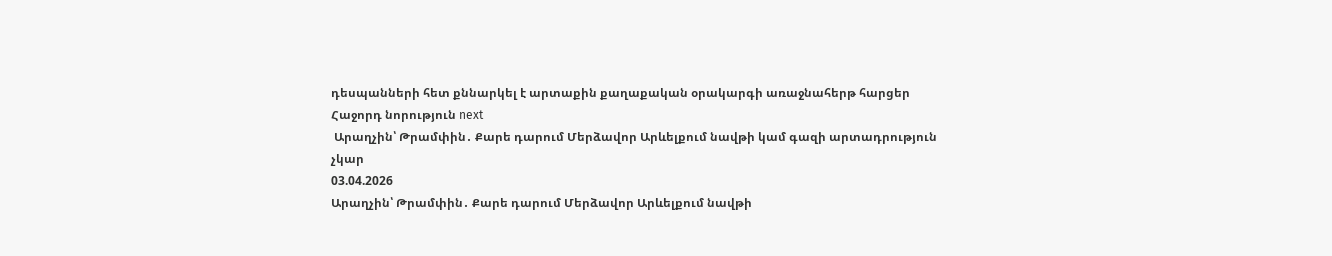դեսպանների հետ քննարկել է արտաքին քաղաքական օրակարգի առաջնահերթ հարցեր
Հաջորդ նորություն next
 Արաղչին՝ Թրամփին․ Քարե դարում Մերձավոր Արևելքում նավթի կամ գազի արտադրություն չկար
03.04.2026
Արաղչին՝ Թրամփին․ Քարե դարում Մերձավոր Արևելքում նավթի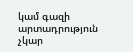կամ գազի արտադրություն չկար